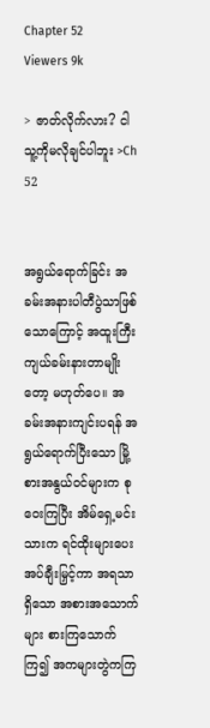Chapter 52
Viewers 9k

> ဇာတ်လိုက်လား? ငါသူ့ကိုမလိုချင်ပါဘူး >Ch 52


အရွယ်ရောက်ခြင်း အခမ်းအနားပါတီပွဲသာဖြစ်သောကြောင့် အထူးကြီးကျယ်ခမ်းနားတာမျိုးတော့ မဟုတ်ပေ။ အခမ်းအနားကျင်းပရန် အရွယ်ရောက်ပြီးသော မြို့စားအနွယ်ဝင်များက စုဝေးကြပြီး အိမ်ရှေ့မင်းသားက ရင်ထိုးများပေးအပ်ချီးမြှင့်ကာ အရသာရှိသော အစားအသောက်များ စားကြသောက်ကြ၍ အကများတွဲကကြ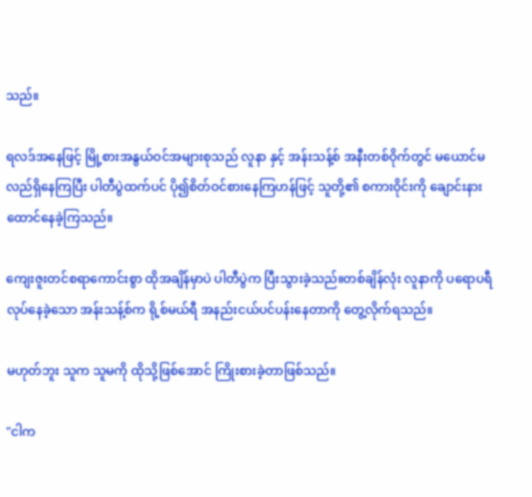သည်။

ရလဒ်အနေဖြင့် မြို့စားအနွယ်ဝင်အများစုသည် လူနာ နှင့် အန်းသန့်စ် အနီးတစ်ဝိုက်တွင် မယောင်မလည်ရှိနေကြပြီး ပါတီပွဲထက်ပင် ပို၍စိတ်ဝင်စားနေကြဟန်ဖြင့် သူတို့၏ စကားဝိုင်းကို ချောင်းနားထောင်နေခဲ့ကြသည်။

ကျေးဇူးတင်စရာကောင်းစွာ ထိုအချိန်မှာပဲ ပါတီပွဲက ပြီးသွားခဲ့သည်။တစ်ချိန်လုံး လူနာကို ပရောပရီလုပ်နေခဲ့သော အန်းသန့်စ်က ရို့စ်မယ်ရီ အနည်းငယ်ပင်ပန်းနေတာကို တွေ့လိုက်ရသည်။

မဟုတ်ဘူး သူက သူမကို ထိုသို့ဖြစ်အောင် ကြိုးစားခဲ့တာဖြစ်သည်။

"ငါက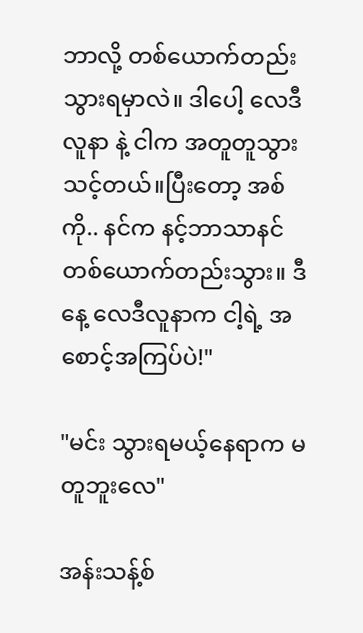ဘာလို့ တစ်ယောက်တည်း သွားရမှာလဲ။ ဒါပေါ့ လေဒီလူနာ နဲ့ ငါက အတူတူသွားသင့်တယ်။ပြီးတော့ အစ်ကို.. နင်က နင့်ဘာသာနင် တစ်ယောက်တည်းသွား။ ‌ဒီနေ့ လေဒီလူနာက ငါ့ရဲ့ အစောင့်အကြပ်ပဲ!"

"မင်း သွားရမယ့်နေရာက မတူဘူးလေ"

အန်းသန့်စ်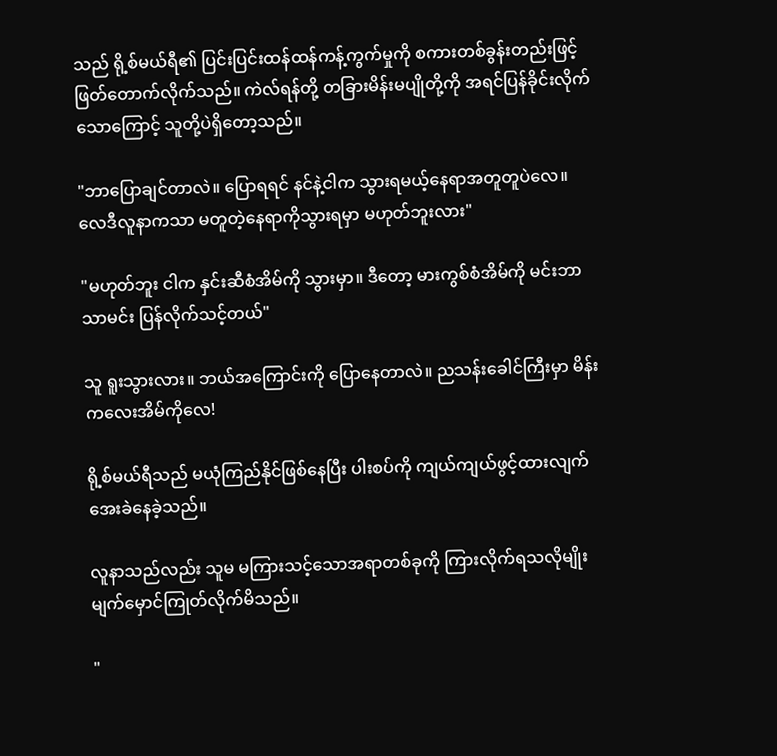သည် ရို့စ်မယ်ရီ၏ ပြင်းပြင်းထန်ထန်ကန့်ကွက်မှုကို စကားတစ်ခွန်းတည်းဖြင့် ဖြတ်တောက်လိုက်သည်။ ကဲလ်ရန်တို့ တခြားမိန်းမပျိုတို့ကို အရင်ပြန်ခိုင်းလိုက်သောကြောင့် သူတို့ပဲရှိတော့သည်။

"ဘာပြောချင်တာလဲ။ ပြောရရင် နင်နဲ့ငါက သွားရမယ့်နေရာအတူတူပဲလေ။ လေဒီလူနာကသာ မတူတဲ့နေရာကိုသွားရမှာ မဟုတ်ဘူးလား"

"မဟုတ်ဘူး ငါက နှင်းဆီစံအိမ်ကို သွားမှာ။ ဒီတော့ မားကွစ်စံအိမ်ကို မင်းဘာသာမင်း ပြန်လိုက်သင့်တယ်"

သူ ရူးသွားလား။ ဘယ်အကြောင်းကို ပြောနေတာလဲ။ ညသန်းခေါင်ကြီးမှာ မိန်းကလေးအိမ်ကိုလေ!

ရို့စ်မယ်ရီသည် မယုံကြည်နိုင်ဖြစ်နေပြီး ပါးစပ်ကို ကျယ်ကျယ်ဖွင့်ထားလျက် အေးခဲနေခဲ့သည်။

လူနာသည်လည်း သူမ မကြားသင့်သောအရာတစ်ခုကို ကြားလိုက်ရသလိုမျိုး မျက်မှောင်ကြုတ်လိုက်မိသည်။

"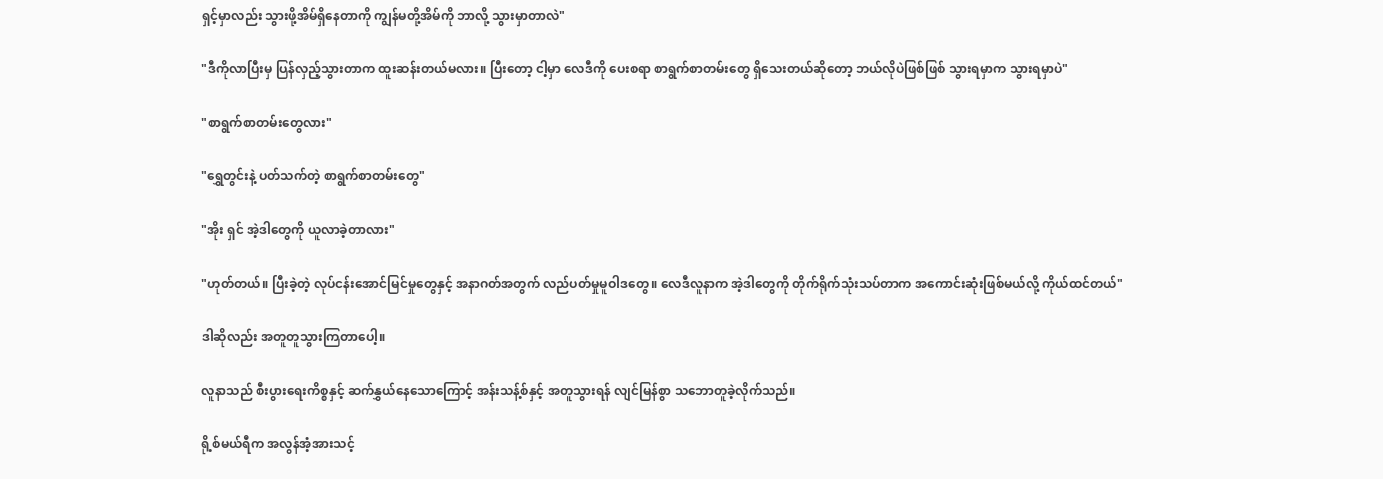ရှင့်မှာလည်း သွားဖို့အိမ်ရှိနေတာကို ကျွန်မတို့အိမ်ကို ဘာလို့ သွားမှာတာလဲ"

"ဒီကိုလာပြီးမှ ပြန်လှည့်သွားတာက ထူးဆန်းတယ်မလား။ ပြီးတော့ ငါ့မှာ လေဒီကို ပေးစရာ စာရွက်စာတမ်းတွေ ရှိသေးတယ်ဆိုတော့ ဘယ်လိုပဲဖြစ်ဖြစ် သွားရမှာက သွားရမှာပဲ"

"စာရွက်စာတမ်းတွေလား"

"ရွှေတွင်းနဲ့ ပတ်သက်တဲ့ စာရွက်စာတမ်းတွေ"

"အိုး ရှင် အဲ့ဒါတွေကို ယူလာခဲ့တာလား"

"ဟုတ်တယ်။ ပြီးခဲ့တဲ့ လုပ်ငန်းအောင်မြင်မှုတွေနှင့် အနာဂတ်အတွက် လည်ပတ်မှုမူဝါဒတွေ။ လေဒီလူနာက အဲ့ဒါတွေကို တိုက်ရိုက်သုံးသပ်တာက အကောင်းဆုံးဖြစ်မယ်လို့ ကိုယ်ထင်တယ်"

ဒါဆိုလည်း အတူတူသွားကြတာပေါ့။

လူနာသည် စီးပွားရေးကိစ္စနှင့် ဆက်နွှယ်နေသောကြောင့် အန်းသန့်စ်နှင့် အတူသွားရန် လျင်မြန်စွာ သဘောတူခဲ့လိုက်သည်။

ရို့စ်မယ်ရီက အလွန်အံ့အားသင့်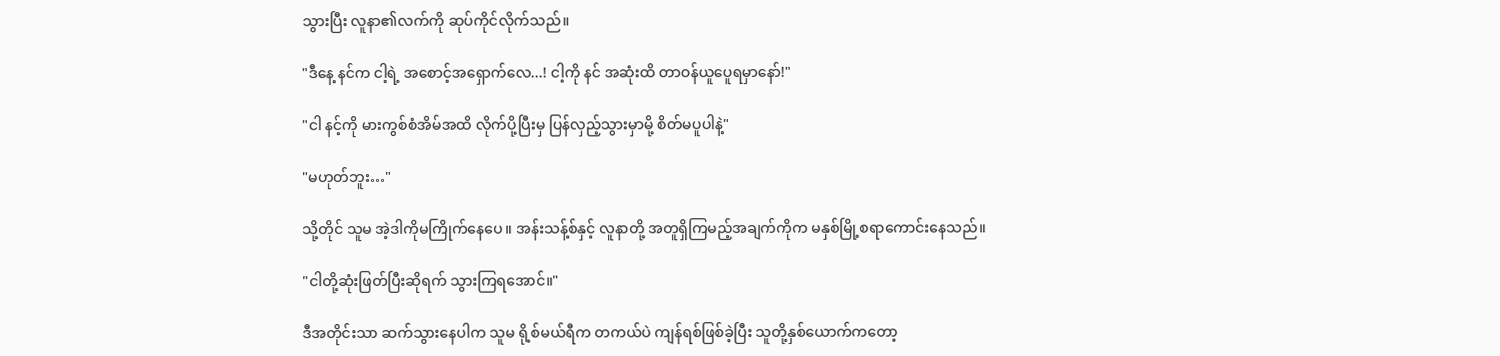သွားပြီး လူနာ၏လက်ကို ဆုပ်ကိုင်လိုက်သည်။

"ဒီနေ့ နင်က ငါ့ရဲ့ အစောင့်အရှောက်လေ...! ငါ့ကို နင် အဆုံးထိ တာဝန်ယူပေူရမှာနော်!"

"ငါ နင့်ကို မားကွစ်စံအိမ်အထိ လိုက်ပို့ပြီးမှ ပြန်လှည့်သွားမှာမို့ စိတ်မပူပါနဲ့"

"မဟုတ်ဘူး…"

သို့တိုင် သူမ အဲ့ဒါကိုမကြိုက်နေပေ။ အန်းသန့်စ်နှင့် လူနာတို့ အတူရှိကြမည့်အချက်ကိုက မနှစ်မြို့စရာကောင်းနေသည်။

"ငါတို့ဆုံးဖြတ်ပြီးဆိုရက် သွားကြရအောင်။"

ဒီအတိုင်းသာ ဆက်သွားနေပါက သူမ ရို့စ်မယ်ရီက တကယ်ပဲ ကျန်ရစ်ဖြစ်ခဲ့ပြီး သူတို့နှစ်ယောက်ကတော့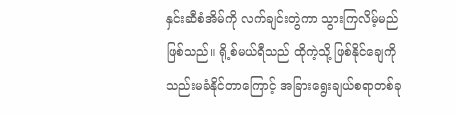နှင်းဆီစံအိမ်ကို လက်ချင်းတွဲကာ သွားကြလိမ့်မည်ဖြစ်သည်။ ရို့စ်မယ်ရီသည် ထိုကဲ့သို့ ဖြစ်နိုင်ချေကို သည်းမခံနိုင်တာကြောင့် အခြားရွေးချယ်စရာတစ်ခု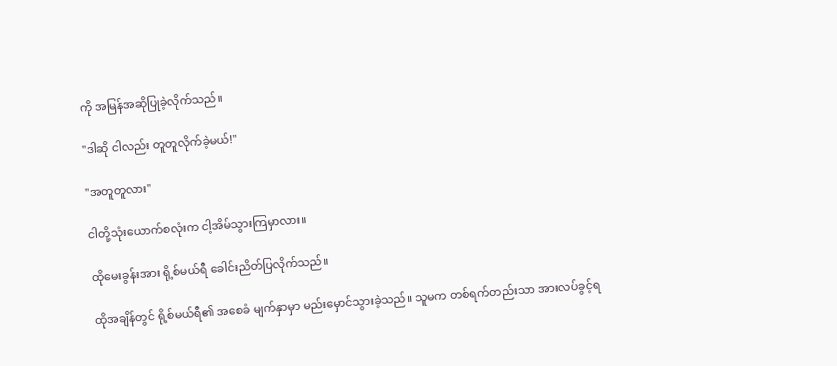ကို အမြန်အဆိုပြုခဲ့လိုက်သည်။

"ဒါဆို ငါလည်း တူတူလိုက်ခဲ့မယ်!"

"အတူတူလား"

ငါတို့သုံးယောက်စလုံးက ငါ့အိမ်သွားကြမှာလား။

ထိုမေးခွန်းအား ရို့စ်မယ်ရီ ခေါင်းညိတ်ပြလိုက်သည်။

ထိုအချိန်တွင် ရို့စ်မယ်ရီ၏ အစေခံ မျက်နှာမှာ မည်းမှောင်သွားခဲ့သည်။ သူမက တစ်ရက်တည်းသာ အားလပ်ခွင့်ရ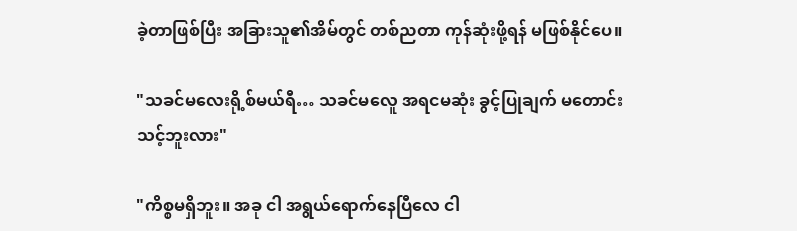ခဲ့တာဖြစ်ပြီး အခြားသူ၏အိမ်တွင် တစ်ညတာ ကုန်ဆုံးဖို့ရန် မဖြစ်နိုင်ပေ။

"သခင်မလေးရို့စ်မယ်ရီ… သခင်မလေူ အရငမဆုံး ခွင့်ပြုချက် မတောင်းသင့်ဘူးလား"

"ကိစ္စမရှိဘူး။ အခု ငါ အရွယ်ရောက်နေပြီလေ ငါ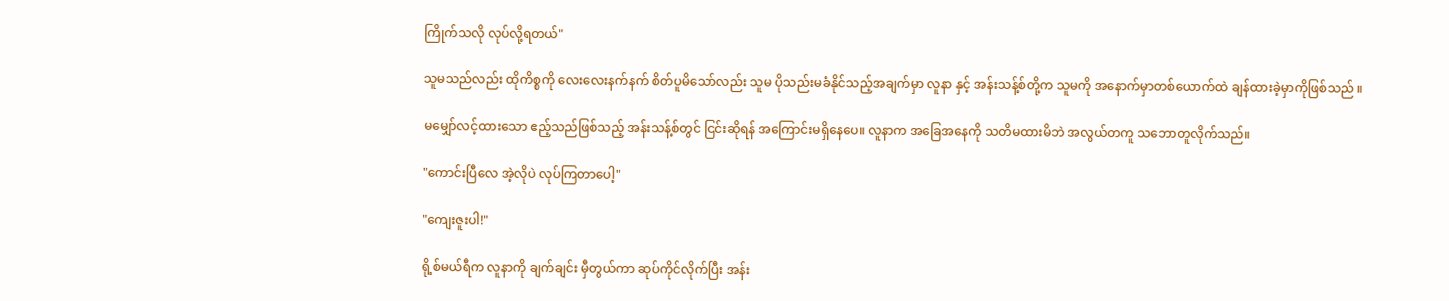ကြိုက်သလို လုပ်လို့ရတယ်"

သူမသည်လည်း ထိုကိစ္စကို လေးလေးနက်နက် စိတ်ပူမိသော်လည်း သူမ ပိုသည်းမခံနိုင်သည့်အချက်မှာ လူနာ နှင့် အန်းသန့်စ်တို့က သူမကို အနောက်မှာတစ်ယောက်ထဲ ချန်ထားခဲ့မှာကိုဖြစ်သည် ။

မမျှော်လင့်ထားသော ဧည့်သည်ဖြစ်သည့် အန်းသန့်စ်တွင် ငြင်းဆိုရန် အကြောင်းမရှိနေပေ။ လူနာက အခြေအနေကို သတိမထားမိဘဲ အလွယ်တကူ သဘောတူလိုက်သည်။

"ကောင်းပြီလေ အဲ့လိုပဲ လုပ်ကြတာပေါ့"

"ကျေးဇူးပါ!"

ရို့စ်မယ်ရီက လူနာကို ချက်ချင်း မှီတွယ်ကာ ဆုပ်ကိုင်လိုက်ပြီး အန်း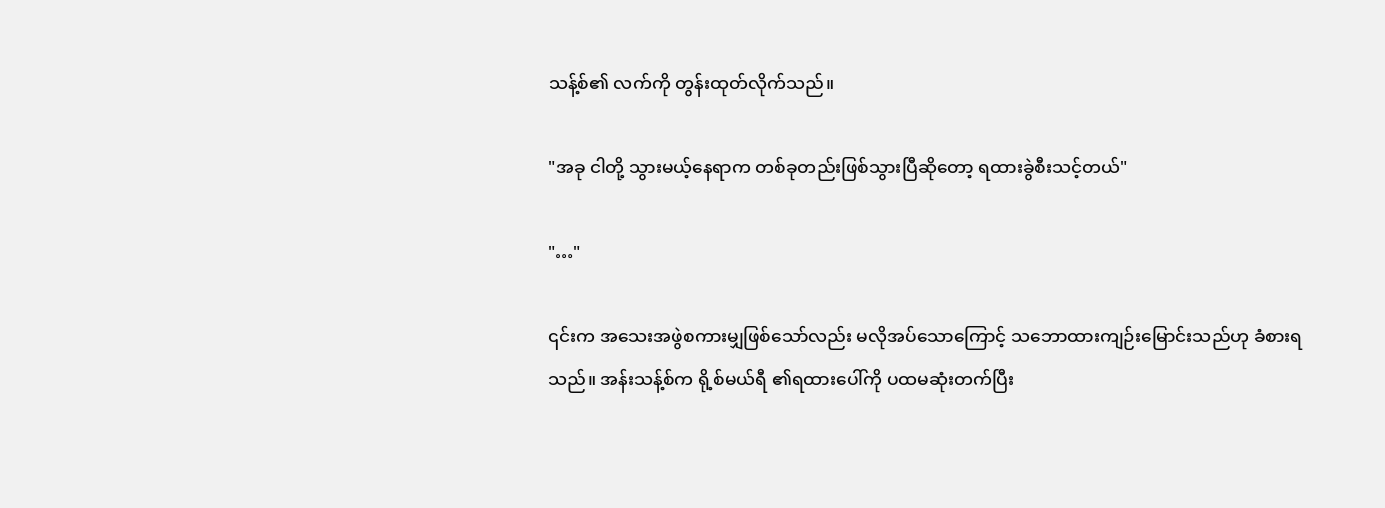သန့်စ်၏ လက်ကို တွန်းထုတ်လိုက်သည်။

"အခု ငါတို့ သွားမယ့်နေရာက တစ်ခုတည်းဖြစ်သွားပြီဆိုတော့ ရထားခွဲစီးသင့်တယ်"

"…"

၎င်းက အသေးအဖွဲစကားမျှဖြစ်သော်လည်း မလိုအပ်သောကြောင့် သဘောထားကျဉ်းမြောင်းသည်ဟု ခံစားရသည်။ အန်းသန့်စ်က ရို့စ်မယ်ရီ ၏ရထားပေါ်ကို ပထမဆုံးတက်ပြီး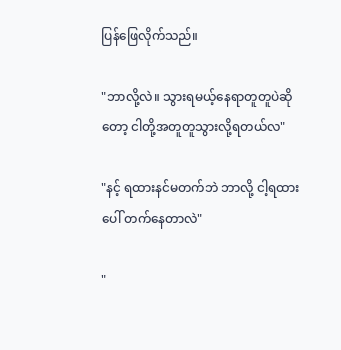ပြန်ဖြေလိုက်သည်။

"ဘာလို့လဲ။ သွားရမယ့်နေရာတူတူပဲဆိုတော့ ငါတို့အတူတူသွားလို့ရတယ်လ"

"နင့် ရထားနင်မတက်ဘဲ ဘာလို့ ငါ့ရထားပေါ် တက်နေတာလဲ"

"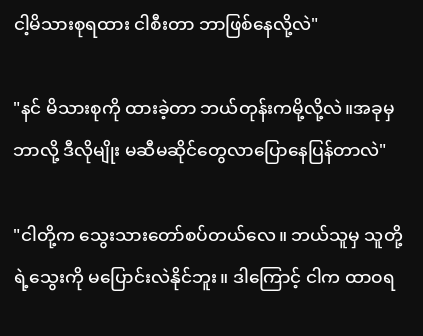ငါ့မိသားစုရထား ငါစီးတာ ဘာဖြစ်နေလို့လဲ"

"နင် မိသားစုကို ထားခဲ့တာ ဘယ်တုန်းကမို့လို့လဲ။အခုမှ ဘာလို့ ဒီလိုမျိုး မဆီမဆိုင်တွေလာပြောနေပြန်တာလဲ"

"ငါတို့က သွေးသားတော်စပ်တယ်လေ။ ဘယ်သူမှ သူတို့ရဲ့သွေးကို မပြောင်းလဲနိုင်ဘူး။ ဒါကြောင့် ငါက ထာဝရ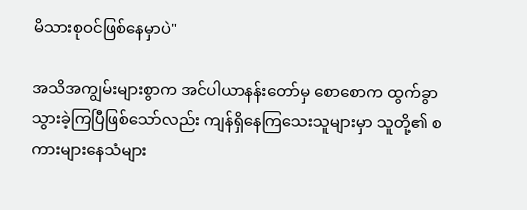မိသားစုဝင်ဖြစ်နေမှာပဲ"

အသိအကျွမ်းများစွာက အင်ပါယာနန်းတော်မှ စောစောက ထွက်ခွာသွားခဲ့ကြပြီဖြစ်သော်လည်း ကျန်ရှိနေကြသေးသူများမှာ သူတို့၏ စကားများနေသံများ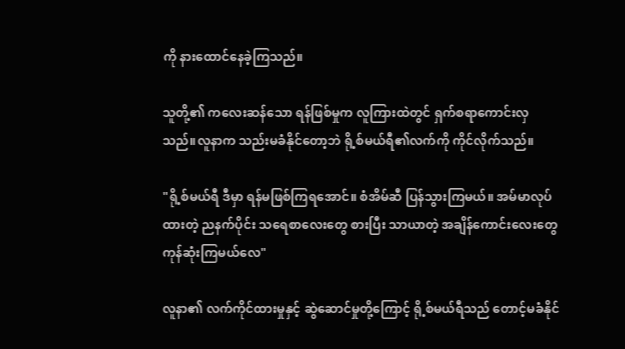ကို နားထောင်နေခဲ့ကြသည်။

သူတို့၏ ကလေးဆန်သော ရန်ဖြစ်မှုက လူကြားထဲတွင် ရှက်စရာကောင်းလှသည်။လူနာက သည်းမခံနိုင်တော့ဘဲ ရို့စ်မယ်ရီ၏လက်ကို ကိုင်လိုက်သည်။

"ရို့စ်မယ်ရီ ဒီမှာ ရန်မဖြစ်ကြရအောင်။ စံအိမ်ဆီ ပြန်သွားကြမယ်။ အမ်မာလုပ်ထားတဲ့ ညနက်ပိုင်း သရေစာလေးတွေ စားပြီး သာယာတဲ့ အချိန်ကောင်းလေးတွေကုန်ဆုံးကြမယ်လေ"

လူနာ၏ လက်ကိုင်ထားမှုနှင့် ဆွဲဆောင်မှုတို့ကြောင့် ရို့စ်မယ်ရီသည် တောင့်မခံနိုင်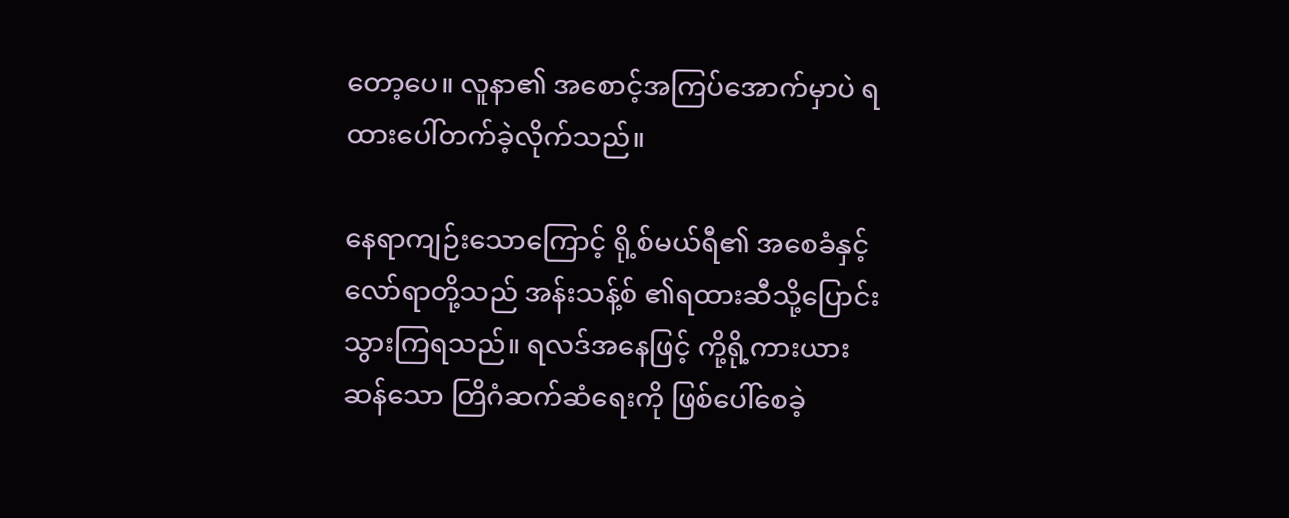တော့ပေ။ လူနာ၏ အစောင့်အကြပ်အောက်မှာပဲ ရထားပေါ်တက်ခဲ့လိုက်သည်။

နေရာကျဉ်းသောကြောင့် ရို့စ်မယ်ရီ၏ အစေခံနှင့် လော်ရာတို့သည် အန်းသန့်စ် ၏ရထားဆီသို့ပြောင်းသွားကြရသည်။ ရလဒ်အနေဖြင့် ကို့ရို့ကားယားဆန်သော တြိဂံဆက်ဆံရေးကို ဖြစ်ပေါ်စေခဲ့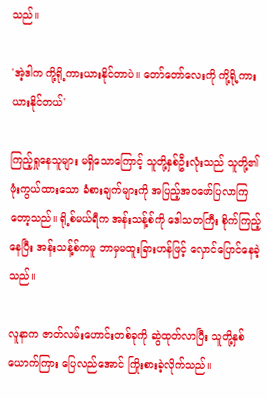သည်။

'အဲ့ဒါက ကို့ရို့ကားယားနိုင်တာပဲ။ တော်တော်လေးကို ကို့ရို့ကားယားနိုင်တယ်'

ကြည့်ရှုနေသူများ မရှိသောကြောင့် သူတို့နှစ်ဦးလုံးသည် သူတို့၏ ဖုံးကွယ်ထားသော ခံစားချက်များကို အပြည့်အဝဖော်ပြလာကြတော့သည်။ ရို့စ်မယ်ရီက အန်းသန့်စ်ကို ဒေါသတကြီး စိုက်ကြည့်နေပြီး အန်းသန့်စ်ကမူ ဘာမှမထူးခြားဟန်ဖြင့် လှောင်ပြောင်နေခဲ့သည်။

လူနာက ဇာတ်လမ်းဟောင်းတစ်ခုကို ဆွဲထုတ်လာပြီး သူတို့နှစ်ယောက်ကြား ပြေလည်အောင် ကြိုးစားခဲ့လိုက်သည်။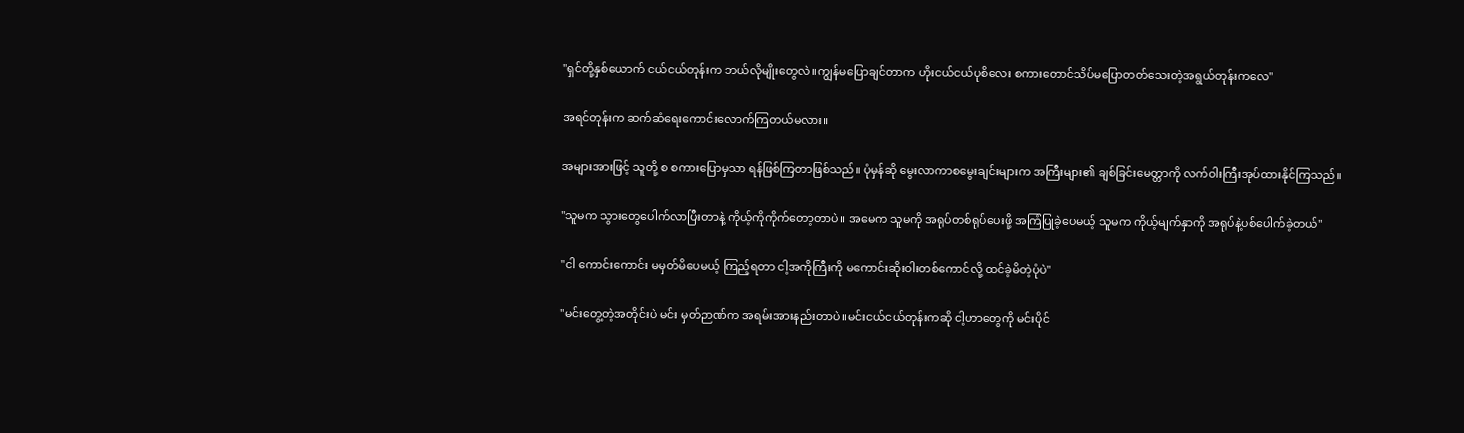"ရှင်တို့နှစ်ယောက် ငယ်ငယ်တုန်းက ဘယ်လိုမျိုးတွေလဲ။ကျွန်မပြောချင်တာက ဟိုးငယ်ငယ်ပုစိလေး စကားတောင်သိပ်မပြောတတ်သေးတဲ့အရွယ်တုန်းကလေ"

အရင်တုန်းက ဆက်ဆံရေးကောင်းလောက်ကြတယ်မလား။

အများအားဖြင့် သူတို့ စ စကားပြောမှသာ ရန်ဖြစ်ကြတာဖြစ်သည်။ ပုံမှန်ဆို မွေးလာကာစမွေးချင်းများက အကြီးများ၏ ချစ်ခြင်းမေတ္တာကို လက်ဝါးကြီးအုပ်ထားနိုင်ကြသည်။

"သူမက သွားတွေပေါက်လာပြီးတာနဲ့ ကိုယ့်ကိုကိုက်တော့တာပဲ။ အမေက သူမကို အရုပ်တစ်ရုပ်ပေးဖို့ အကြံပြုခဲ့ပေမယ့် သူမက ကိုယ့်မျက်နှာကို အရုပ်နဲ့ပစ်ပေါက်ခဲ့တယ်"

"ငါ ကောင်းကောင်း မမှတ်မိပေမယ့် ကြည့်ရတာ ငါ့အကိုကြီးကို မကောင်းဆိုးဝါးတစ်ကောင်လို့ ထင်ခဲ့မိတဲ့ပုံပဲ"

"မင်းတွေ့တဲ့အတိုင်းပဲ မင်း မှတ်ဉာဏ်က အရမ်းအားနည်းတာပဲ။မင်းငယ်ငယ်တုန်းကဆို ငါ့ဟာတွေကို မင်းပိုင်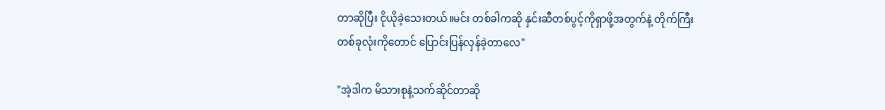တာဆိုပြီး ငိုယို‌ခဲ့သေးတယ်။မင်း တစ်ခါကဆို နှင်းဆီတစ်ပွင့်ကိုရှာဖို့အတွက်နဲ့ တိုက်ကြီးတစ်ခုလုံးကိုတောင် ပြောင်းပြန်လှန်ခဲ့တာလေ"

"အဲ့ဒါက မိသားစုနဲ့သက်ဆိုင်တာ‌ဆို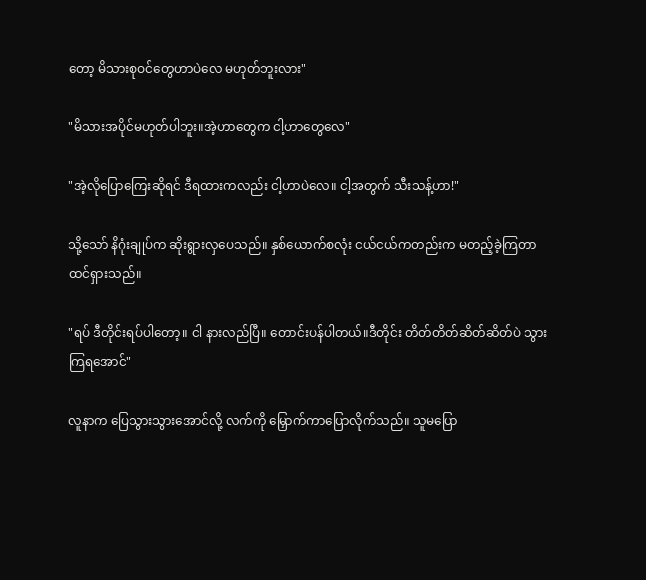တော့ မိသားစုဝင်တွေဟာပဲလေ မဟုတ်ဘူးလား"

"မိသားအပိုင်မဟုတ်ပါဘူး။အဲ့ဟာတွေက ငါ့ဟာတွေလေ"

"အဲ့လိုပြောကြေးဆိုရင် ဒီရထားကလည်း ငါ့ဟာပဲလေ။ ငါ့အတွက် သီးသန့်ဟာ!"

သို့သော် နိဂုံးချုပ်က ဆိုးရွားလှပေသည်။ နှစ်ယောက်စလုံး ငယ်ငယ်ကတည်းက မတည့်ခဲ့ကြတာ ထင်ရှားသည်။

"ရပ် ဒီတိုင်းရပ်ပါတော့။ ငါ နားလည်ပြီ။ တောင်းပန်ပါတယ်။ဒီတိုင်း တိတ်တိတ်ဆိတ်ဆိတ်ပဲ သွားကြရအောင်"

လူနာက ပြေသွားသွားအောင်လို့ လက်ကို မြှောက်ကာပြောလိုက်သည်။ သူမပြော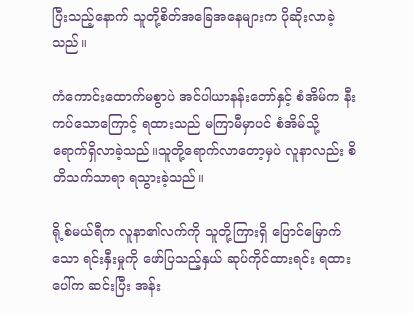ပြီးသည့်နောက် သူတို့စိတ်အခြေအနေများက ပိုဆိုးလာခဲ့သည်။

ကံကောင်းထောက်မစွာပဲ အင်ပါယာနန်းတော်နှင့် စံအိမ်က နီးကပ်သောကြောင့် ရထားသည် မကြာမီမှာပင် စံအိမ်သို့ ရောက်ရှိလာခဲ့သည်။သူတို့ရောက်လာတော့မှပဲ လူနာလည်း စိတိသက်သာရာ ရသွားခဲ့သည်။

ရို့စ်မယ်ရီက လူနာ၏လက်ကို သူတို့ကြားရှိ ပြောင်မြောက်သော ရင်းနှီးမှုကို ဖော်ပြသည့်နှယ် ဆုပ်ကိုင်ထားရင်း ရထားပေါ်က ဆင်းပြီး အန်း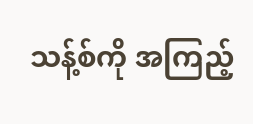သန့်စ်ကို အကြည့်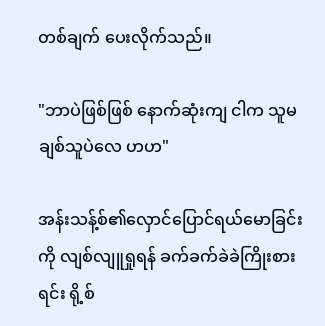တစ်ချက် ပေးလိုက်သည်။

"ဘာပဲဖြစ်ဖြစ် နောက်ဆုံးကျ ငါက သူမချစ်သူပဲလေ ဟဟ"

အန်းသန့်စ်၏လှောင်ပြောင်ရယ်မောခြင်းကို လျစ်လျူရှုရန် ခက်ခက်ခဲခဲကြိုးစားရင်း ရို့စ်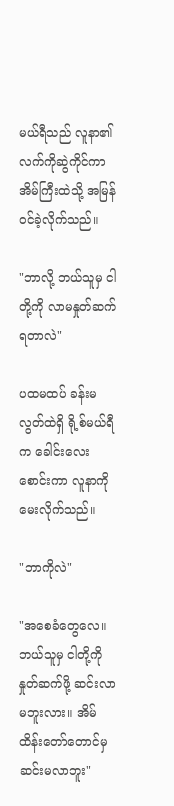မယ်ရီသည် လူနာ၏ လက်ကိုဆွဲကိုင်ကာ အိမ်ကြီးထဲသို့ အမြန်ဝင်ခဲ့လိုက်သည်။

"ဘာလို့ ဘယ်သူမှ ငါတို့ကို လာမနှုတ်ဆက်ရတာလဲ"

ပထမထပ် ခန်းမလွတ်ထဲရှိ ရို့စ်မယ်ရီက ခေါင်းလေးစောင်းကာ လူနာကို မေးလိုက်သည်။

"ဘာကိုလဲ"

"အစေခံတွေလေ။ဘယ်သူမှ ငါတို့ကို နှုတ်ဆက်ဖို့ ဆင်းလာမဘူးလား။ အိမ်ထိန်းတော်တောင်မှ ဆင်းမလာဘူး"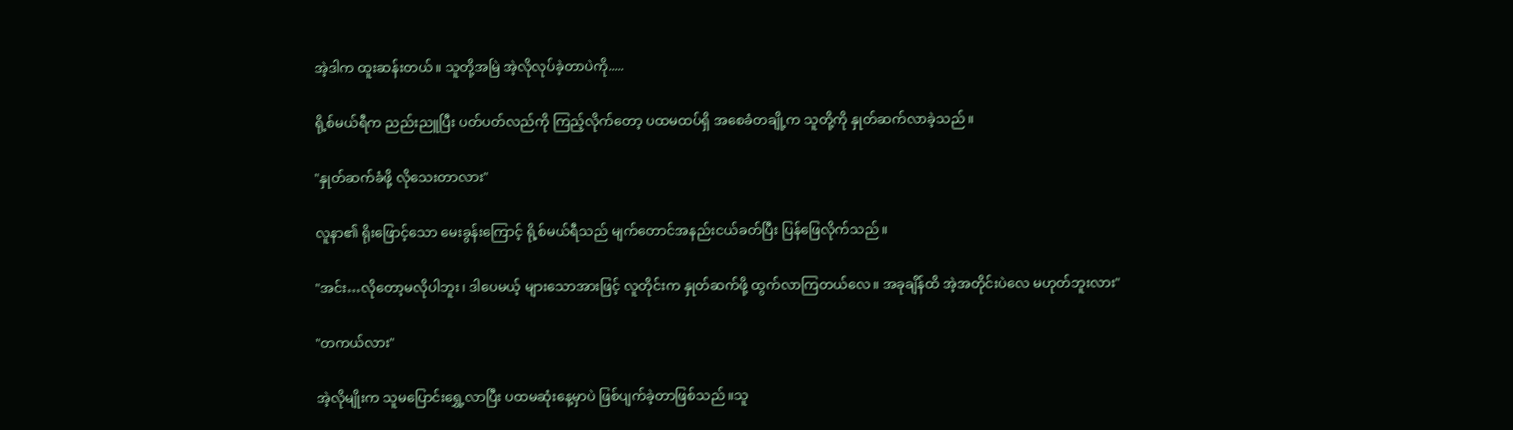အဲ့ဒါက ထူးဆန်းတယ်။ သူတို့အမြဲ အဲ့လိုလုပ်ခဲ့တာပဲကို.....

ရို့စ်မယ်ရီက ညည်းညူပြီး ပတ်ပတ်လည်ကို ကြည့်လိုက်တော့ ပထမထပ်ရှိ အစေခံတချို့က သူတို့ကို နှုတ်ဆက်လာခဲ့သည်။

"နှုတ်ဆက်ခံဖို့ လိုသေးတာလား"

လူနာ၏ ရိုးဖြောင့်သော မေးခွန်းကြောင့် ရို့စ်မယ်ရီသည် မျက်တောင်အနည်းငယ်ခတ်ပြီး ပြန်ဖြေလိုက်သည်။

"အင်း…လိုတော့မလိုပါဘူး၊ ဒါပေမယ့် များသောအားဖြင့် လူတိုင်းက နှုတ်ဆက်ဖို့ ထွက်လာကြတယ်လေ။ အခုချိန်ထိ အဲ့အတိုင်းပဲလေ မဟုတ်ဘူးလား"

"တကယ်လား"

အဲ့လိုမျိုးက သူမပြောင်းရွှေ့လာပြီး ပထမဆုံးနေ့မှာပဲ ဖြစ်ပျက်ခဲ့တာဖြစ်သည်။သူ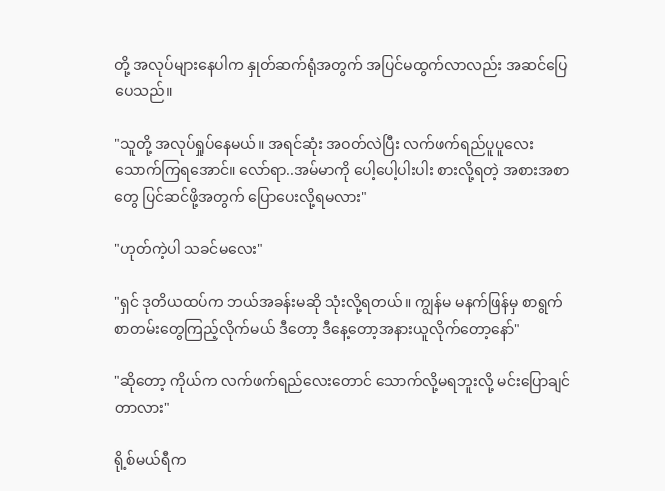တို့ အလုပ်များနေပါက နှုတ်ဆက်ရုံအတွက် အပြင်မထွက်လာလည်း အဆင်ပြေပေသည်။

"သူတို့ အလုပ်ရှုပ်နေမယ်။ အရင်ဆုံး အဝတ်လဲပြီး လက်ဖက်ရည်ပူပူလေးသောက်ကြရအောင်။ လော်ရာ..အမ်မာကို ပေါ့ပေါ့ပါးပါး စားလို့ရတဲ့ အစားအစာတွေ ပြင်ဆင်ဖို့အတွက် ပြောပေးလို့ရမလား"

"ဟုတ်ကဲ့ပါ သခင်မလေး"

"ရှင် ဒုတိယထပ်က ဘယ်အခန်းမဆို သုံးလို့ရတယ်။ ကျွန်မ မနက်ဖြန်မှ စာရွက်စာတမ်းတွေကြည့်လိုက်မယ် ဒီတော့ ဒီနေ့တော့အနားယူလိုက်တော့နော်"

"ဆိုတော့ ကိုယ်က လက်ဖက်ရည်လေးတောင် သောက်လို့မရဘူးလို့ မင်းပြောချင်တာလား"

ရို့စ်မယ်ရီက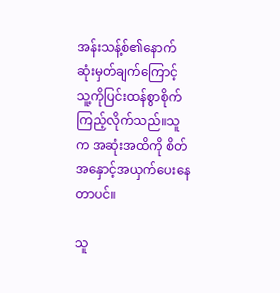အန်းသန့်စ်၏နောက်ဆုံးမှတ်ချက်ကြောင့် သူ့ကိုပြင်းထန်စွာစိုက်ကြည့်လိုက်သည်။သူက အဆုံးအထိကို စိတ်အနှောင့်အယှက်ပေးနေတာပင်။

သူ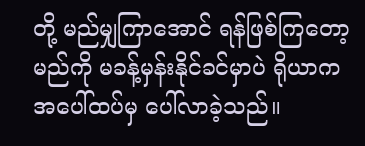တို့ မည်မျှကြာအောင် ရန်ဖြစ်ကြတော့မည်ကို မခန့်မှန်းနိုင်ခင်မှာပဲ ရိုယာက အပေါ်ထပ်မှ ပေါ်လာခဲ့သည်။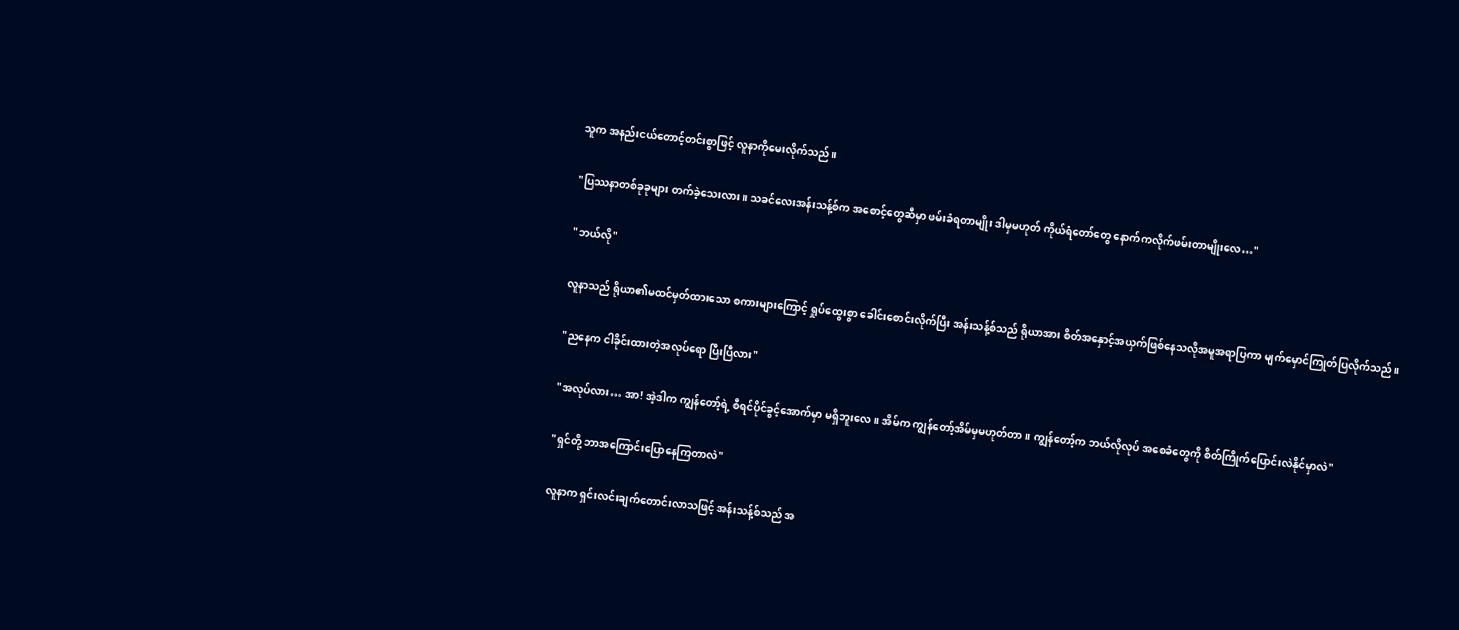သူက အနည်းငယ်တောင့်တင်းစွာဖြင့် လူနာကိုမေးလိုက်သည်။

"ပြဿနာတစ်ခုခုများ တက်ခဲ့သေးလား။ သခင်လေးအန်းသန့်စ်က အစောင့်တွေဆီမှာ ဖမ်းခံရတာမျိုး ဒါမှမဟုတ် ကိုယ်ရံတော်တွေ နောက်ကလိုက်ဖမ်းတာမျိုးလေ…"

"ဘယ်လို"

လူနာသည် ရိုယာ၏မထင်မှတ်ထားသော စကားများကြောင့် ရှုပ်ထွေးစွာ ခေါင်းစောင်းလိုက်ပြီး အန်းသန့်စ်သည် ရိုယာအား စိတ်အနှောင့်အယှက်ဖြစ်နေသလိုအမူအရာပြကာ မျက်မှောင်ကြုတ်ပြလိုက်သည်။

"ညနေက ငါခိုင်းထားတဲ့အလုပ်ရော ပြီးပြီလား"

"အလုပ်လား… အာ! အဲ့ဒါက ကျွန်တော့်ရဲ့ စီရင်ပိုင်ခွင့်အောက်မှာ မရှိဘူးလေ။ အိမ်က ကျွန်တော့်အိမ်မှမဟုတ်တာ။ ကျွန်တော့်က ဘယ်လိုလုပ် အစေခံတွေကို စိတ်ကြိုက်ပြောင်းလဲနိုင်မှာလဲ"

"ရှင်တို့ ဘာအကြောင်းပြောနေကြတာလဲ"

လူနာက ရှင်းလင်းချက်တောင်းလာသဖြင့် အန်းသန့်စ်သည် အ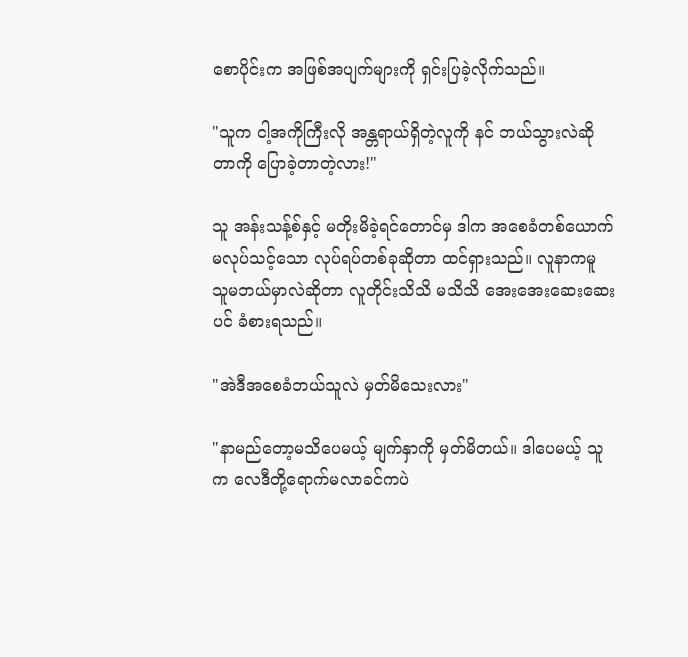စောပိုင်းက အဖြစ်အပျက်များကို ရှင်းပြခဲ့လိုက်သည်။

"သူက ငါ့အကိုကြီးလို အန္တရာယ်ရှိတဲ့လူကို နင် ဘယ်သွားလဲဆိုတာကို ပြောခဲ့တာတဲ့လား!"

သူ အန်းသန့်စ်နှင့် မတိုးမိခဲ့ရင်တောင်မှ ဒါက အစေခံတစ်ယောက် မလုပ်သင့်သော လုပ်ရပ်တစ်ခုဆိုတာ ထင်ရှားသည်။ လူနာကမူ သူမဘယ်မှာလဲဆို‌တာ လူတိုင်းသိသိ မသိသိ အေးအေးဆေးဆေးပင် ခံစားရသည်။

"အဲဒီအစေခံဘယ်သူလဲ မှတ်မိသေးလား"

"နာမည်တော့မသိပေမယ့် မျက်နှာကို‌ မှတ်မိတယ်။ ဒါပေမယ့် သူက လေဒီတို့ရောက်မလာခင်ကပဲ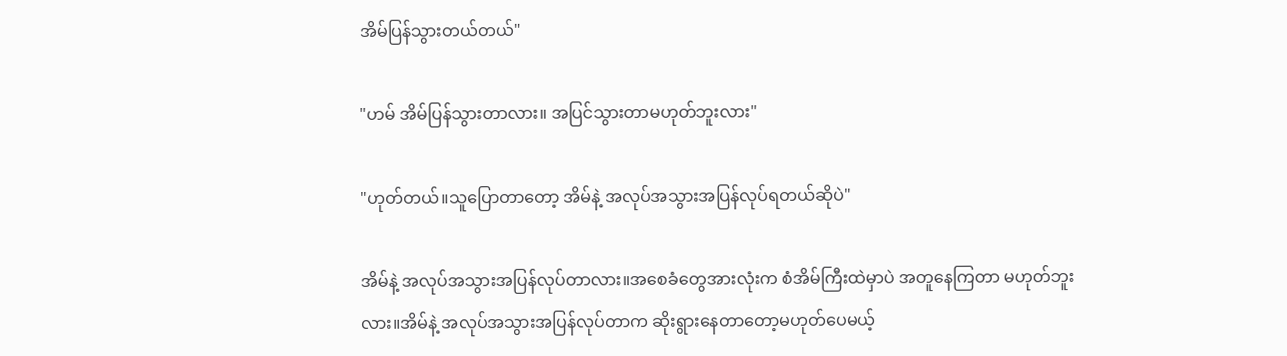အိမ်ပြန်သွားတယ်တယ်"

"ဟမ် အိမ်ပြန်သွားတာလား။ အပြင်သွားတာမဟုတ်ဘူးလား"

"ဟုတ်တယ်။သူပြောတာတော့ အိမ်နဲ့ အလုပ်အသွားအပြန်လုပ်ရတယ်ဆိုပဲ"

အိမ်နဲ့ အလုပ်အသွားအပြန်လုပ်တာလား။အစေခံတွေအားလုံးက စံအိမ်ကြီးထဲမှာပဲ အတူနေကြတာ မဟုတ်ဘူးလား။အိမ်နဲ့ အလုပ်အသွားအပြန်လုပ်တာက ဆိုးရွားနေတာတော့မဟုတ်ပေမယ့်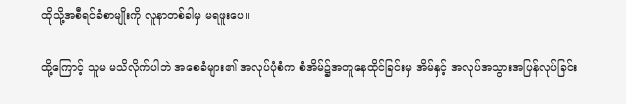ထိုသို့အစီရင်ခံစာမျိုးကို လူနာတစ်ခါမှ မရဖူးပေ။

ထို့ကြောင့် သူမ မသိလိုက်ပါဘဲ အစေခံများ၏ အလုပ်ပုံစံက စံအိမ်၌အတူနေထိုင်ခြင်းမှ အိမ်နှင့် အလုပ်အသွားအပြန်လုပ်ခြင်း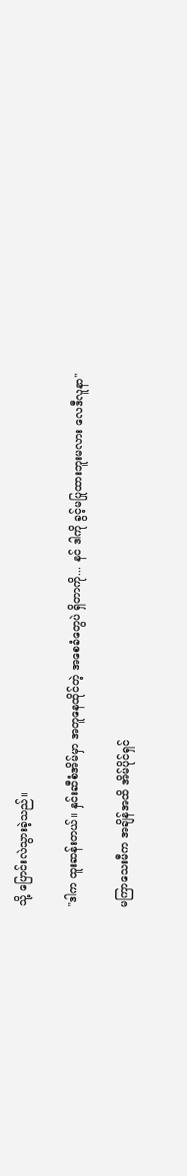သို့ ပြောင်းလဲသွားခဲ့သည်။

"ဒါက ထူးဆန်းတယ်။ နှင်းဆီစံအိမ်မှာ အတူနေထိုင်တဲ့ အစေခံတွေပဲ ရှိတာကို... နင် ဒါကို ခွင့်မပြုထားဘူးမလား လေဒီလူနာ"

မကြာသေးမီက အချိန်အထိ အိမ်ပိုင်ရှင်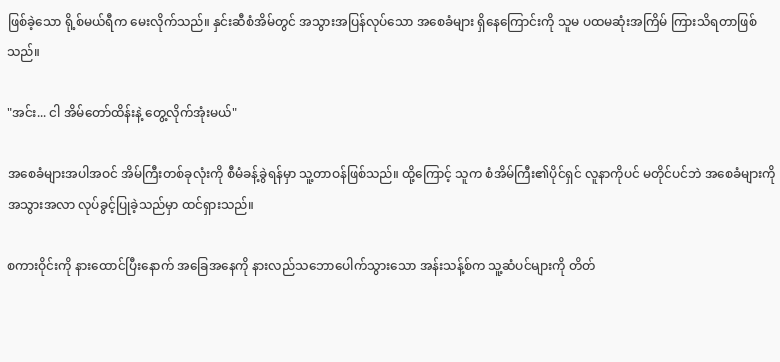ဖြစ်ခဲ့သော ရို့စ်မယ်ရီက မေးလိုက်သည်။ နှင်းဆီစံအိမ်တွင် အသွားအပြန်လုပ်သော အစေခံများ ရှိနေကြောင်းကို သူမ ပထမဆုံးအကြိမ် ကြားသိရတာဖြစ်သည်။

"အင်း... ငါ အိမ်တော်ထိန်းနဲ့ တွေ့လိုက်အုံးမယ်"

အစေခံများအပါအဝင် အိမ်ကြီးတစ်ခုလုံးကို စီမံခန့်ခွဲရန်မှာ သူ့တာဝန်ဖြစ်သည်။ ထို့ကြောင့် သူက စံအိမ်ကြီး၏ပိုင်ရှင် လူနာကိုပင် မတိုင်ပင်ဘဲ အစေခံများကို အသွားအလာ လုပ်ခွင့်ပြုခဲ့သည်မှာ ထင်ရှားသည်။

စကားဝိုင်းကို နားထောင်ပြီးနောက် အခြေအနေကို နားလည်သဘောပေါက်သွားသော အန်းသန့်စ်က သူ့ဆံပင်များကို တိတ်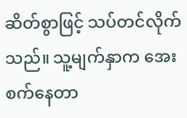ဆိတ်စွာဖြင့် သပ်တင်လိုက်သည်။ သူ့မျက်နှာက အေးစက်နေတာ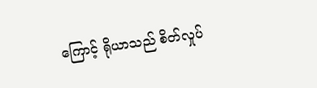ကြောင့် ရိုယာသည် စိတ်လှုပ်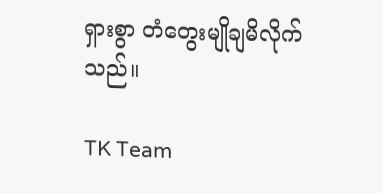ရှားစွာ တံတွေးမျိုချမိလိုက်သည်။

TK Team